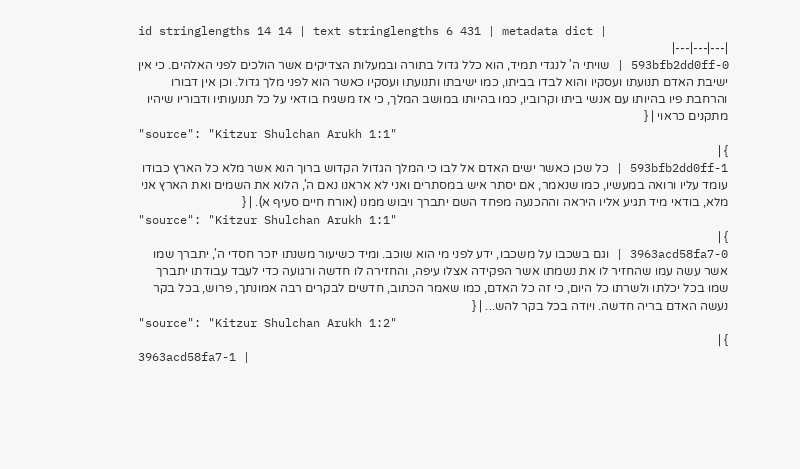id stringlengths 14 14 | text stringlengths 6 431 | metadata dict |
|---|---|---|
593bfb2dd0ff-0 | שויתי ה' לנגדי תמיד, הוא כלל גדול בתורה ובמעלות הצדיקים אשר הולכים לפני האלהים. כי אין ישיבת האדם תנועתו ועסקיו והוא לבדו בביתו, כמו ישיבתו ותנועתו ועסקיו כאשר הוא לפני מלך גדול. וכן אין דבורו והרחבת פיו בהיותו עם אנשי ביתו וקרוביו, כמו בהיותו במושב המלך, כי אז משגיח בודאי על כל תנועותיו ודבוריו שיהיו מתקנים כראוי | {
"source": "Kitzur Shulchan Arukh 1:1"
} |
593bfb2dd0ff-1 | כל שכן כאשר ישים האדם אל לבו כי המלך הגדול הקדוש ברוך הוא אשר מלא כל הארץ כבודו עומד עליו ורואה במעשיו, כמו שנאמר, אם יסתר איש במסתרים ואני לא אראנו נאם ה', הלוא את השמים ואת הארץ אני מלא, בודאי מיד תגיע אליו היראה וההכנעה מפחד השם יתברך ויבוש ממנו (אורח חיים סעיף א). | {
"source": "Kitzur Shulchan Arukh 1:1"
} |
3963acd58fa7-0 | וגם בשכבו על משכבו, ידע לפני מי הוא שוכב. ומיד כשיעור משנתו יזכר חסדי ה', יתברך שמו אשר עשה עמו שהחזיר לו את נשמתו אשר הפקידה אצלו עיפה, והחזירה לו חדשה ורגועה כדי לעבד עבודתו יתברך שמו בכל יכלתו ולשרתו כל היום, כי זה כל האדם, כמו שאמר הכתוב, חדשים לבקרים רבה אמונתך, פרוש, בכל בקר נעשה האדם בריה חדשה. ויודה בכל בקר להש... | {
"source": "Kitzur Shulchan Arukh 1:2"
} |
3963acd58fa7-1 |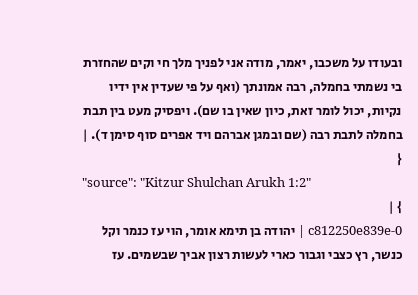ובעודו על משכבו, יאמר, מודה אני לפניך מלך חי וקים שהחזרת בי נשמתי בחמלה, רבה אמונתך (ואף על פי שעדין אין ידיו נקיות, יכול לומר זאת, כיון שאין בו שם). ויפסיק מעט בין תבת בחמלה לתבת רבה (שם ובמגן אברהם ויד אפרים סוף סימן ד). | {
"source": "Kitzur Shulchan Arukh 1:2"
} |
c812250e839e-0 | יהודה בן תימא אומר, הוי עז כנמר וקל כנשר, רץ כצבי וגבור כארי לעשות רצון אביך שבשמים. עז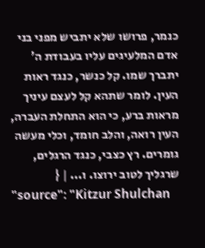כנמר, פרושו שלא יתביש מפני בני אדם המלעיגים עליו בעבודת ה' יתברך שמו. קל כנשר, כנגד ראות העין. לומר שתהא קל לעצם עיניך מראות ברע, כי הוא התחלת העברה, העין רואה, והלב חומד, וכלי מעשה גומרים. רץ כצבי, כנגד הרגלים, שרגליך לטוב ירוצו. ו... | {
"source": "Kitzur Shulchan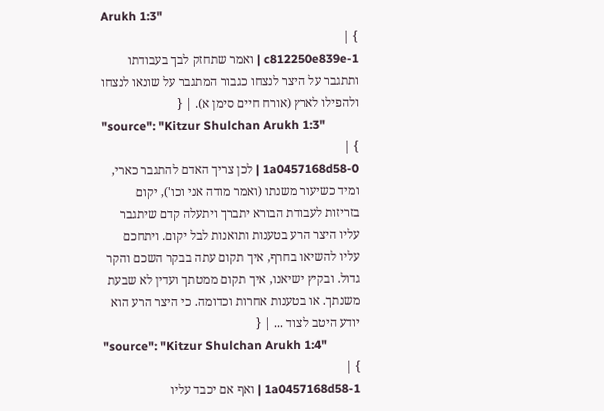Arukh 1:3"
} |
c812250e839e-1 | ואמר שתחזק לבך בעבודתו ותתגבר על היצר לנצחו כגבור המתגבר על שונאו לנצחו ולהפילו לארץ (אורח חיים סימן א). | {
"source": "Kitzur Shulchan Arukh 1:3"
} |
1a0457168d58-0 | לכן צריך האדם להתגבר כארי, ומיד כשיעור משנתו (ואמר מודה אני וכו'), יקום בזריזות לעבודת הבורא יתברך ויתעלה קדם שיתגבר עליו היצר הרע בטענות ותואנות לבל יקום. ויתחכם עליו להשיאו בחרף, איך תקום עתה בבקר השכם והקר גדול. ובקיץ ישיאנו, איך תקום ממטתך ועדין לא שבעת משנתך. או בטענות אחרות וכדומה. כי היצר הרע הוא יודע היטב לצוד ... | {
"source": "Kitzur Shulchan Arukh 1:4"
} |
1a0457168d58-1 | ואף אם יכבד עליו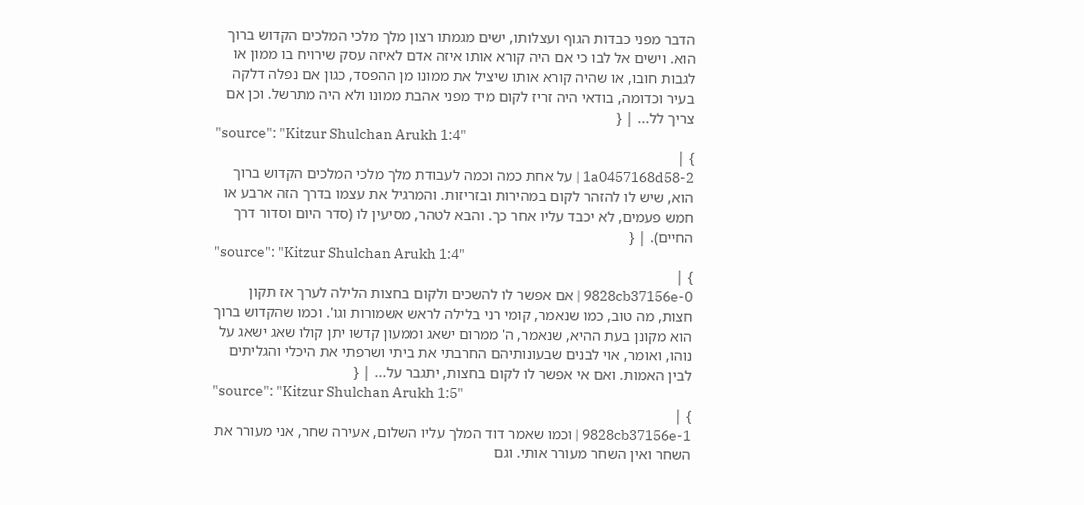הדבר מפני כבדות הגוף ועצלותו, ישים מגמתו רצון מלך מלכי המלכים הקדוש ברוך הוא. וישים אל לבו כי אם היה קורא אותו איזה אדם לאיזה עסק שירויח בו ממון או לגבות חובו, או שהיה קורא אותו שיציל את ממונו מן ההפסד, כגון אם נפלה דלקה בעיר וכדומה, בודאי היה זריז לקום מיד מפני אהבת ממונו ולא היה מתרשל. וכן אם צריך לל... | {
"source": "Kitzur Shulchan Arukh 1:4"
} |
1a0457168d58-2 | על אחת כמה וכמה לעבודת מלך מלכי המלכים הקדוש ברוך הוא, שיש לו להזהר לקום במהירות ובזריזות. והמרגיל את עצמו בדרך הזה ארבע או חמש פעמים, לא יכבד עליו אחר כך. והבא לטהר, מסיעין לו (סדר היום וסדור דרך החיים). | {
"source": "Kitzur Shulchan Arukh 1:4"
} |
9828cb37156e-0 | אם אפשר לו להשכים ולקום בחצות הלילה לערך אז תקון חצות, מה טוב, כמו שנאמר, קומי רני בלילה לראש אשמורות וגו'. וכמו שהקדוש ברוך הוא מקונן בעת ההיא, שנאמר, ה' ממרום ישאג וממעון קדשו יתן קולו שאג ישאג על נוהו, ואומר, אוי לבנים שבעונותיהם החרבתי את ביתי ושרפתי את היכלי והגליתים לבין האמות. ואם אי אפשר לו לקום בחצות, יתגבר על... | {
"source": "Kitzur Shulchan Arukh 1:5"
} |
9828cb37156e-1 | וכמו שאמר דוד המלך עליו השלום, אעירה שחר, אני מעורר את השחר ואין השחר מעורר אותי. וגם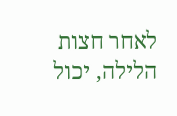לאחר חצות הלילה, יכול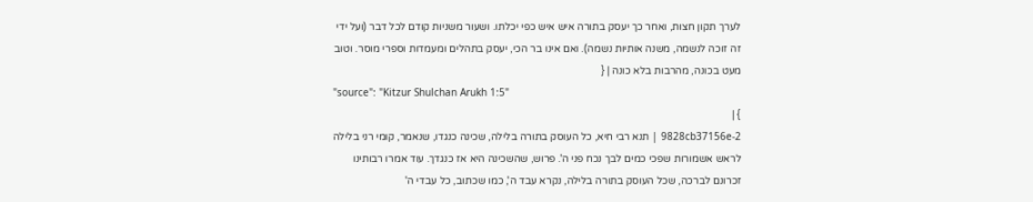לערך תקון חצות, ואחר כך יעסק בתורה איש איש כפי יכלתו. ושעור משניות קודם לכל דבר (ועל ידי זה זוכה לנשמה, משנה אותיות נשמה). ואם אינו בר הכי, יעסק בתהלים ומעמדות וספרי מוסר. וטוב מעט בכונה, מהרבות בלא כונה | {
"source": "Kitzur Shulchan Arukh 1:5"
} |
9828cb37156e-2 | תנא רבי חיא, כל העוסק בתורה בלילה, שכינה כנגדו, שנאמר, קומי רני בלילה לראש אשמורות שפכי כמים לבך נכח פני ה'. פרוש, שהשכינה היא אז כנגדך. עוד אמרו רבותינו זכרונם לברכה, שכל העוסק בתורה בלילה, נקרא עבד ה', כמו שכתוב, כל עבדי ה'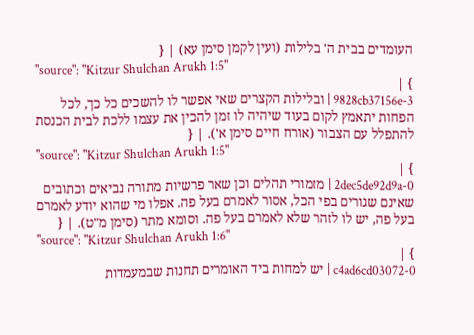העומדים בבית ה' בלילות (ועין לקמן סימן עא) | {
"source": "Kitzur Shulchan Arukh 1:5"
} |
9828cb37156e-3 | ובלילות הקצרים שאי אפשר לו להשכים כל כך, לכל הפחות יתאמץ לקום בעוד שיהיה לו זמן להכין את עצמו ללכת לבית הכנסת להתפלל עם הצבור (אורח חיים סימן א'). | {
"source": "Kitzur Shulchan Arukh 1:5"
} |
2dec5de92d9a-0 | מזמורי תהלים וכן שאר פרשיות מתורה נביאים וכתובים שאינם שגורים בפי הכל, אסור לאמרם בעל פה. אפלו מי שהוא יודע לאמרם בעל פה, יש לו לזהר שלא לאמרם בעל פה. וסומא מתר (סימן מ"ט). | {
"source": "Kitzur Shulchan Arukh 1:6"
} |
c4ad6cd03072-0 | יש למחות ביד האומרים תחנות שבמעמדות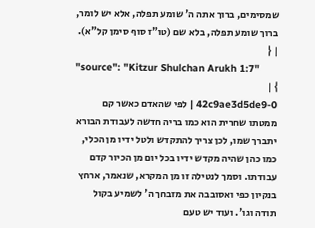שמסימים, ברוך אתה ה' שומע תפלה, אלא יש לומר, ברוך שומע תפלה, בלא שם (טו"ז סוף סימן קל"א). | {
"source": "Kitzur Shulchan Arukh 1:7"
} |
42c9ae3d5de9-0 | לפי שהאדם כאשר קם ממטתו שחרית הוא כמו בריה חדשה לעבודת הבורא יתברך שמו, לכן צריך להתקדש ולטל ידיו מן הכלי, כמו כהן שהיה מקדש ידיו בכל יום מן הכיור קדם עבודתו. וסמך לנטילה זו מן המקרא, שנאמר, ארחץ בנקיון כפי ואסובבה את מזבחך ה' לשמיע בקול תודה וגו'. ועוד יש טעם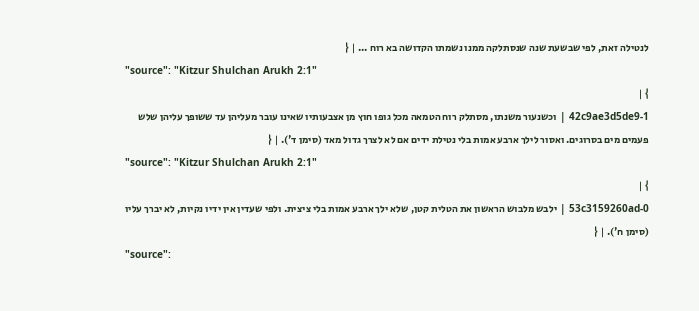לנטילה זאת, לפי שבשעת שנה שנסתלקה ממנו נשמתו הקדושה בא רוח ... | {
"source": "Kitzur Shulchan Arukh 2:1"
} |
42c9ae3d5de9-1 | וכשנעור משנתו, מסתלק רוח הטמאה מכל גופו חוץ מן אצבעותיו שאינו עובר מעליהן עד ששופך עליהן שלש פעמים מים בסרוגים. ואסור לילך ארבע אמות בלי נטילת ידים אם לא לצרך גדול מאד (סימן ד'). | {
"source": "Kitzur Shulchan Arukh 2:1"
} |
53c3159260ad-0 | ילבש מלבוש הראשון את הטלית קטן, שלא ילך ארבע אמות בלי ציצית. ולפי שעדין אין ידיו נקיות, לא יברך עליו (סימן ח'). | {
"source":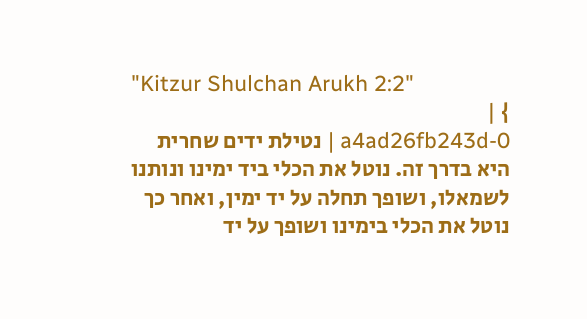"Kitzur Shulchan Arukh 2:2"
} |
a4ad26fb243d-0 | נטילת ידים שחרית היא בדרך זה. נוטל את הכלי ביד ימינו ונותנו לשמאלו, ושופך תחלה על יד ימין, ואחר כך נוטל את הכלי בימינו ושופך על יד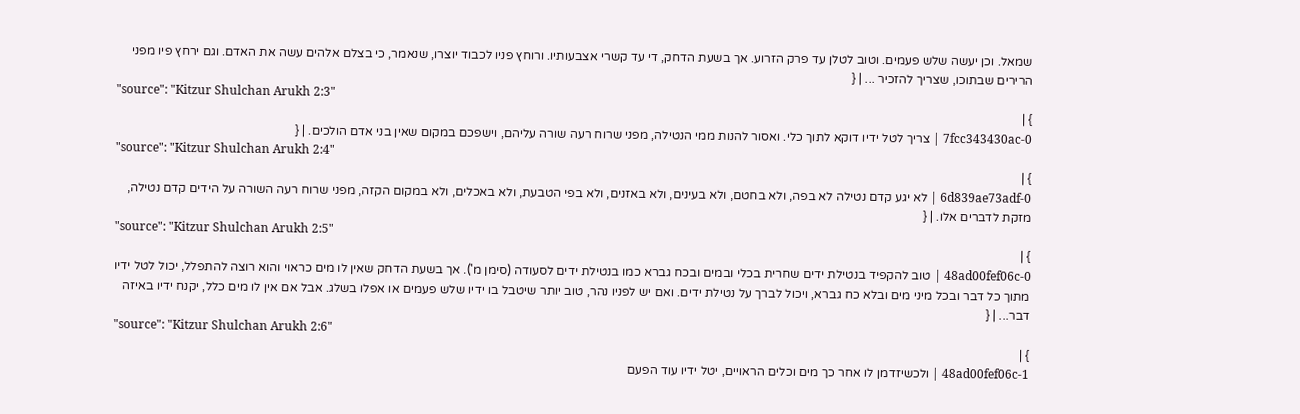שמאל. וכן יעשה שלש פעמים. וטוב לטלן עד פרק הזרוע. אך בשעת הדחק, די עד קשרי אצבעותיו. ורוחץ פניו לכבוד יוצרו, שנאמר, כי בצלם אלהים עשה את האדם. וגם ירחץ פיו מפני הרירים שבתוכו, שצריך להזכיר ... | {
"source": "Kitzur Shulchan Arukh 2:3"
} |
7fcc343430ac-0 | צריך לטל ידיו דוקא לתוך כלי. ואסור להנות ממי הנטילה, מפני שרוח רעה שורה עליהם, וישפכם במקום שאין בני אדם הולכים. | {
"source": "Kitzur Shulchan Arukh 2:4"
} |
6d839ae73adf-0 | לא יגע קדם נטילה לא בפה, ולא בחטם, ולא בעינים, ולא באזנים, ולא בפי הטבעת, ולא באכלים, ולא במקום הקזה, מפני שרוח רעה השורה על הידים קדם נטילה, מזקת לדברים אלו. | {
"source": "Kitzur Shulchan Arukh 2:5"
} |
48ad00fef06c-0 | טוב להקפיד בנטילת ידים שחרית בכלי ובמים ובכח גברא כמו בנטילת ידים לסעודה (סימן מ'). אך בשעת הדחק שאין לו מים כראוי והוא רוצה להתפלל, יכול לטל ידיו מתוך כל דבר ובכל מיני מים ובלא כח גברא, ויכול לברך על נטילת ידים. ואם יש לפניו נהר, טוב יותר שיטבל בו ידיו שלש פעמים או אפלו בשלג. אבל אם אין לו מים כלל, יקנח ידיו באיזה דבר... | {
"source": "Kitzur Shulchan Arukh 2:6"
} |
48ad00fef06c-1 | ולכשיזדמן לו אחר כך מים וכלים הראויים, יטל ידיו עוד הפעם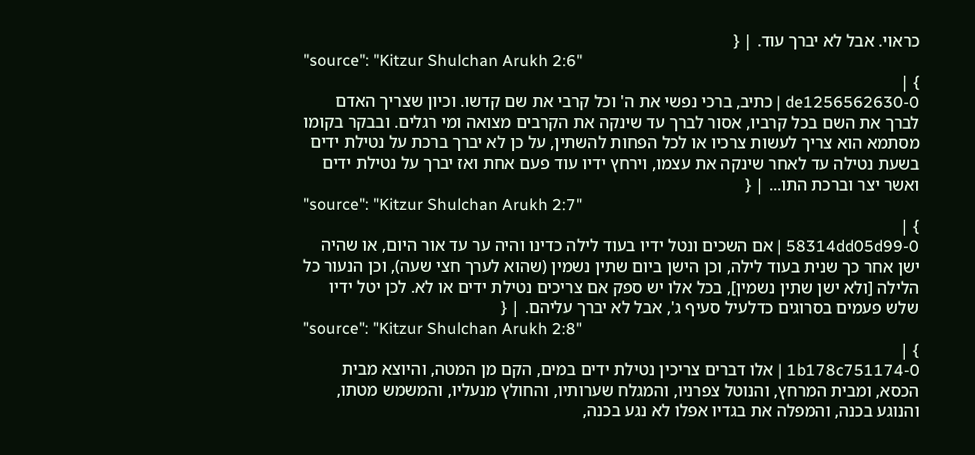כראוי. אבל לא יברך עוד. | {
"source": "Kitzur Shulchan Arukh 2:6"
} |
de1256562630-0 | כתיב, ברכי נפשי את ה' וכל קרבי את שם קדשו. וכיון שצריך האדם לברך את השם בכל קרביו, אסור לברך עד שינקה את הקרבים מצואה ומי רגלים. ובבקר בקומו מסתמא הוא צריך לעשות צרכיו או לכל הפחות להשתין, על כן לא יברך ברכת על נטילת ידים בשעת נטילה עד לאחר שינקה את עצמו, וירחץ ידיו עוד פעם אחת ואז יברך על נטילת ידים ואשר יצר וברכת התו... | {
"source": "Kitzur Shulchan Arukh 2:7"
} |
58314dd05d99-0 | אם השכים ונטל ידיו בעוד לילה כדינו והיה ער עד אור היום, או שהיה ישן אחר כך שנית בעוד לילה, וכן הישן ביום שתין נשמין (שהוא לערך חצי שעה), וכן הנעור כל הלילה [ולא ישן שתין נשמין], בכל אלו יש ספק אם צריכים נטילת ידים או לא. לכן יטל ידיו שלש פעמים בסרוגים כדלעיל סעיף ג', אבל לא יברך עליהם. | {
"source": "Kitzur Shulchan Arukh 2:8"
} |
1b178c751174-0 | אלו דברים צריכין נטילת ידים במים, הקם מן המטה, והיוצא מבית הכסא, ומבית המרחץ, והנוטל צפרניו, והמגלח שערותיו, והחולץ מנעליו, והמשמש מטתו, והנוגע בכנה, והמפלה את בגדיו אפלו לא נגע בכנה,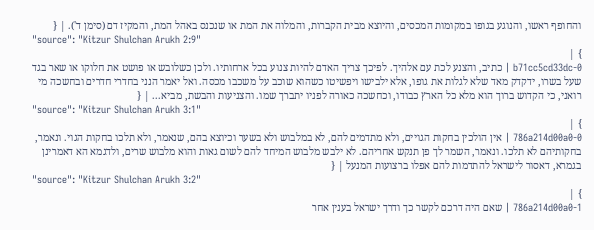והחופף ראשו, והנוגע בגופו במקומות המכסים, והיוצא מבית הקברות, והמלוה את המת או שנכנס באהל המת, והמקיז דם (סימן ד'). | {
"source": "Kitzur Shulchan Arukh 2:9"
} |
b71cc5cd33dc-0 | כתיב, והצנע לכת עם אלהיך. לפיכך צריך האדם להיות צנוע בכל ארחותיו. ולכן כשלובש או פושט את חלוקו או שאר בגד שעל בשרו, ידקדק מאד שלא לגלות את גופו, אלא ילבישו ויפשיטו כשהוא שוכב על משכבו מכסה. ואל יאמר הנני בחדרי חדרים ובחשכה מי רואני, כי הקדוש ברוך הוא מלא כל הארץ כבודו, וכחשכה כאורה לפניו יתברך שמו. והצניעות והבשת, מביא... | {
"source": "Kitzur Shulchan Arukh 3:1"
} |
786a214d00a0-0 | אין הולכין בחקות הגויים, ולא מתדמים להם, לא במלבוש ולא בשער וכיוצא בהם, שנאמר, ולא תלכו בחקות הגוי. ונאמר, בחקותיהם לא תלכו. ונאמר, השמר לך פן תנקש אחריהם. לא ילבש מלבוש המיחד להם לשום גאות והוא מלבוש שרים, ולדגמא הא דאמרינן בגמרא, דאסור לישראל להתדמות להם אפלו ברצועות המנעל | {
"source": "Kitzur Shulchan Arukh 3:2"
} |
786a214d00a0-1 | שאם היה דרכם לקשר כך ודרך ישראל בענין אחר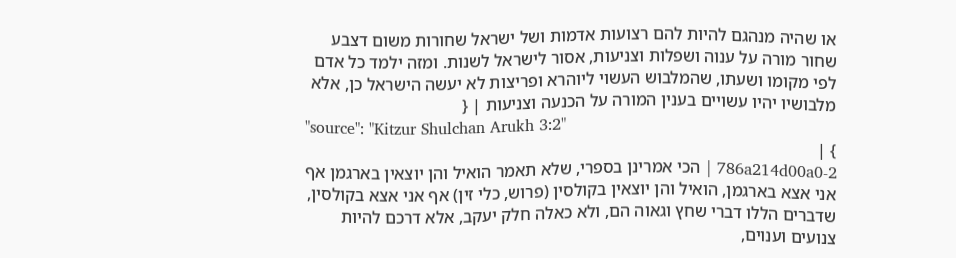או שהיה מנהגם להיות להם רצועות אדמות ושל ישראל שחורות משום דצבע שחור מורה על ענוה ושפלות וצניעות, אסור לישראל לשנות. ומזה ילמד כל אדם לפי מקומו ושעתו, שהמלבוש העשוי ליוהרא ופריצות לא יעשה הישראל כן, אלא מלבושיו יהיו עשויים בענין המורה על הכנעה וצניעות | {
"source": "Kitzur Shulchan Arukh 3:2"
} |
786a214d00a0-2 | הכי אמרינן בספרי, שלא תאמר הואיל והן יוצאין בארגמן אף אני אצא בארגמן, הואיל והן יוצאין בקולסין (פרוש, כלי זין) אף אני אצא בקולסין, שדברים הללו דברי שחץ וגאוה הם, ולא כאלה חלק יעקב, אלא דרכם להיות צנועים וענוים,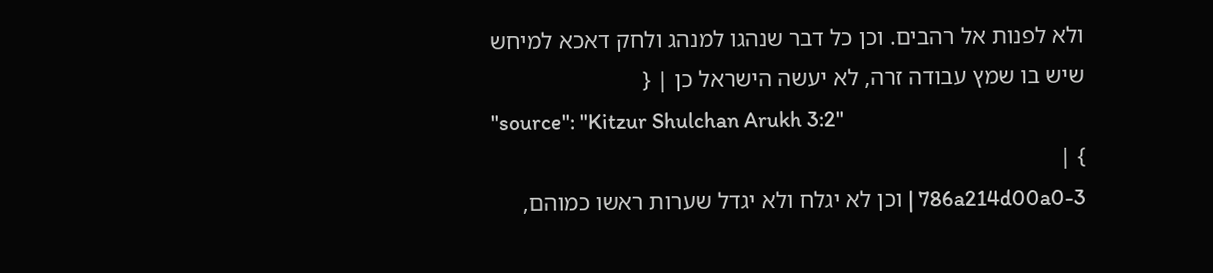ולא לפנות אל רהבים. וכן כל דבר שנהגו למנהג ולחק דאכא למיחש שיש בו שמץ עבודה זרה, לא יעשה הישראל כן | {
"source": "Kitzur Shulchan Arukh 3:2"
} |
786a214d00a0-3 | וכן לא יגלח ולא יגדל שערות ראשו כמוהם,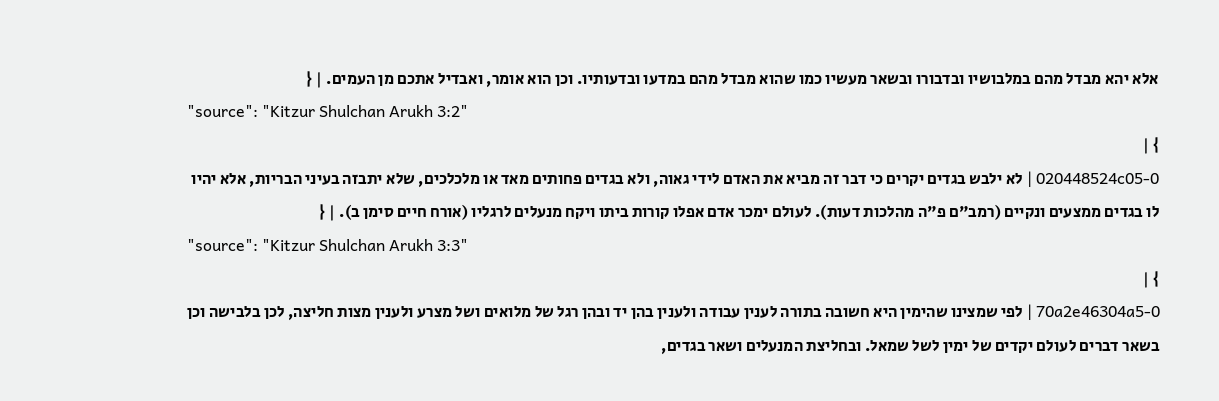אלא יהא מבדל מהם במלבושיו ובדבורו ובשאר מעשיו כמו שהוא מבדל מהם במדעו ובדעותיו. וכן הוא אומר, ואבדיל אתכם מן העמים. | {
"source": "Kitzur Shulchan Arukh 3:2"
} |
020448524c05-0 | לא ילבש בגדים יקרים כי דבר זה מביא את האדם לידי גאוה, ולא בגדים פחותים מאד או מלכלכים, שלא יתבזה בעיני הבריות, אלא יהיו לו בגדים ממצעים ונקיים (רמב"ם פ"ה מהלכות דעות). לעולם ימכר אדם אפלו קורות ביתו ויקח מנעלים לרגליו (אורח חיים סימן ב). | {
"source": "Kitzur Shulchan Arukh 3:3"
} |
70a2e46304a5-0 | לפי שמצינו שהימין היא חשובה בתורה לענין עבודה ולענין בהן יד ובהן רגל של מלואים ושל מצרע ולענין מצות חליצה, לכן בלבישה וכן בשאר דברים לעולם יקדים של ימין לשל שמאל. ובחליצת המנעלים ושאר בגדים,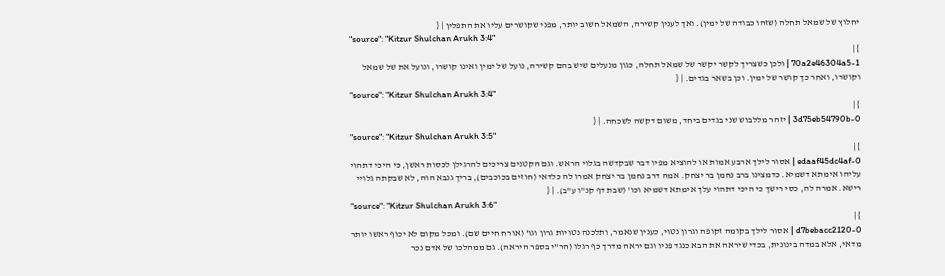יחלוץ של שמאל תחלה (שזהו כבודה של ימין). ואך לענין קשירה, השמאל חשוב יותר, מפני שקושרים עליו את התפלין | {
"source": "Kitzur Shulchan Arukh 3:4"
} |
70a2e46304a5-1 | ולכן כשצריך לקשר יקשר של שמאל תחלה, כגון מנעלים שיש בהם קשירה, נועל של ימין ואינו קושרו, ונועל את של שמאל וקושרו, ואחר כך קושר של ימין. וכן בשאר בגדים. | {
"source": "Kitzur Shulchan Arukh 3:4"
} |
3d75eb54790b-0 | יזהר מללבוש שני בגדים ביחד, משום דקשה לשכחה. | {
"source": "Kitzur Shulchan Arukh 3:5"
} |
edaaf45dc4af-0 | אסור לילך ארבע אמות או להוציא מפיו דבר שבקדשה בגלוי הראש. וגם הקטנים צריכים להרגילן לכסות ראשן, כי היכי דתהוי עליהו אימתא דשמיא. כדמצינו ברב נחמן בר יצחק. אמה דרב נחמן בר יצחק אמרו לה כלדאי (חוזים בכוכבים), בריך גנבא הוה, לא שבקתה גלויי רישא. אמרה לה, כסי רישך כי היכי דתהוי עלך אימתא דשמיא וכו' (שבת דף קנ"ו ע"ב). | {
"source": "Kitzur Shulchan Arukh 3:6"
} |
d7bebacc2120-0 | אסור לילך בקומה זקופה וגרון נטוי, כענין שנאמר, ותלכנה נטויות גרון וגו' (אורח חיים שם). ומכל מקום לא יכוף ראשו יותר מדאי, אלא במדה בינונית, בכדי שיראה את הבא כנגד פניו וגם יראה מדרך כף רגלו (הר"י בספר היראה). גם ממהלכו של אדם נכר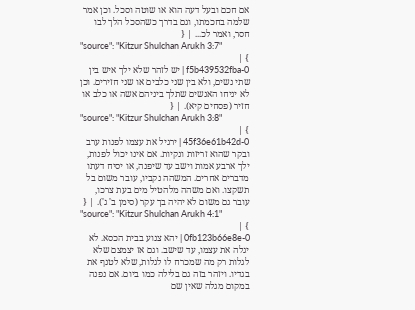אם חכם ובעל דעה הוא או שוטה וסכל. וכן אמר שלמה בחכמתו, וגם בדרך כשהסכל הלך לבו חסר, ואמר לכ... | {
"source": "Kitzur Shulchan Arukh 3:7"
} |
f5b439532fba-0 | יש לזהר שלא ילך איש בין שתי נשים, ולא בין שני כלבים או שני חזירים. וכן לא יניחו האנשים שתלך ביניהם אשה או כלב או חזיר (פסחים קיא). | {
"source": "Kitzur Shulchan Arukh 3:8"
} |
45f36e61b42d-0 | ירגיל את עצמו לפנות ערב ובקר שהוא זריזות ונקיות. אם אינו יכול לפנות, ילך ארבע אמות וישב עד שיפנה, או יסיח דעתו מדברים אחרים. המשהה נקביו, עובר משום בל תשקצו. ואם משהה מלהטיל מים בעת צרכו, עובר גם משום לא יהיה בך עקר (סימן ב' ג'). | {
"source": "Kitzur Shulchan Arukh 4:1"
} |
0fb123b66e8e-0 | יהא צנוע בבית הכסא. לא יגלה את עצמו, עד שישב. וגם אז יצמצם שלא לגלות רק מה שמכרח לו לגלות, שלא לטנף את בגדיו. ויזהר בזה גם בלילה כמו ביום. אם נפנה במקום מגלה שאין שם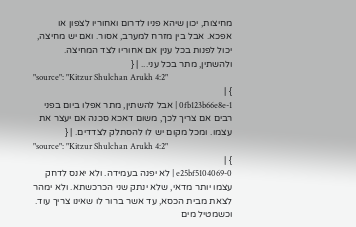מחיצות, יכון שיהא פניו לדרום ואחוריו לצפון או אפכא. אבל בין מזרח למערב, אסור. ואם יש מחיצה, יכול לפנות בכל ענין אם אחוריו לצד המחיצה. ולהשתין, מתר בכל עני... | {
"source": "Kitzur Shulchan Arukh 4:2"
} |
0fb123b66e8e-1 | אבל להשתין, מתר אפלו ביום בפני רבים אם צריך לכך, משום דאכא סכנה אם יעצר את עצמו. ומכל מקום יש לו להסתלק לצדדים. | {
"source": "Kitzur Shulchan Arukh 4:2"
} |
e25bf5104069-0 | לא יפנה בעמידה. ולא יאנס לדחק עצמו יותר מדאי, שלא ינתק שני הכרכשתא. ולא ימהר לצאת מבית הכסא, עד אשר ברור לו שאינו צריך עוד. וכשמטיל מים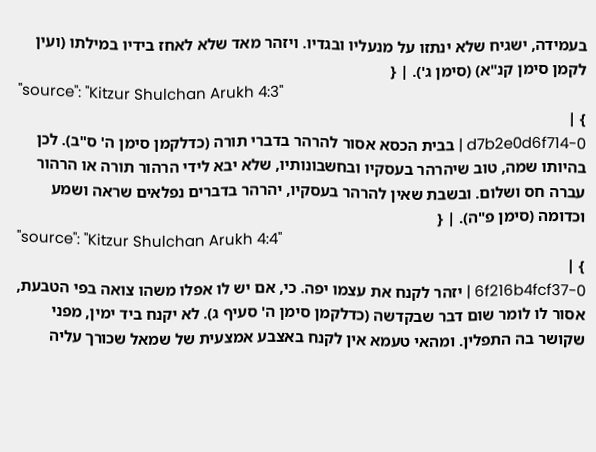בעמידה, ישגיח שלא ינתזו על מנעליו ובגדיו. ויזהר מאד שלא לאחז בידיו במילתו (ועין לקמן סימן קנ"א) (סימן ג'). | {
"source": "Kitzur Shulchan Arukh 4:3"
} |
d7b2e0d6f714-0 | בבית הכסא אסור להרהר בדברי תורה (כדלקמן סימן ה' ס"ב). לכן בהיותו שמה, טוב שיהרהר בעסקיו ובחשבונותיו, שלא יבא לידי הרהור תורה או הרהור עברה חס ושלום. ובשבת שאין להרהר בעסקיו, יהרהר בדברים נפלאים שראה ושמע וכדומה (סימן פ"ה). | {
"source": "Kitzur Shulchan Arukh 4:4"
} |
6f216b4fcf37-0 | יזהר לקנח את עצמו יפה. כי, אם יש לו אפלו משהו צואה בפי הטבעת, אסור לו לומר שום דבר שבקדשה (כדלקמן סימן ה' סעיף ג). לא יקנח ביד ימין, מפני שקושר בה התפלין. ומהאי טעמא אין לקנח באצבע אמצעית של שמאל שכורך עליה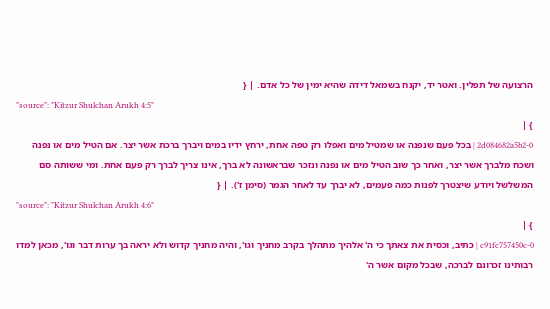הרצועה של תפלין. ואטר יד, יקנח בשמאל דידה שהיא ימין של כל אדם. | {
"source": "Kitzur Shulchan Arukh 4:5"
} |
2d084682a5b2-0 | בכל פעם שנפנה או שמטיל מים ואפלו רק טפה אחת, ירחץ ידיו במים ויברך ברכת אשר יצר. אם הטיל מים או נפנה ושכח מלברך אשר יצר, ואחר כך שוב הטיל מים או נפנה ונזכר שבראשונה לא ברך, אינו צריך לברך רק פעם אחת. ומי ששותה סם המשלשל ויודע שיצטרך לפנות כמה פעמים, לא יברך עד לאחר הגמר (סימן ז'). | {
"source": "Kitzur Shulchan Arukh 4:6"
} |
c91fc757450c-0 | כתיב, וכסית את צאתך כי ה' אלהיך מתהלך בקרב מחניך וגו', והיה מחניך קדוש ולא יראה בך ערות דבר וגו', מכאן למדו רבותינו זכרונם לברכה, שבכל מקום אשר ה'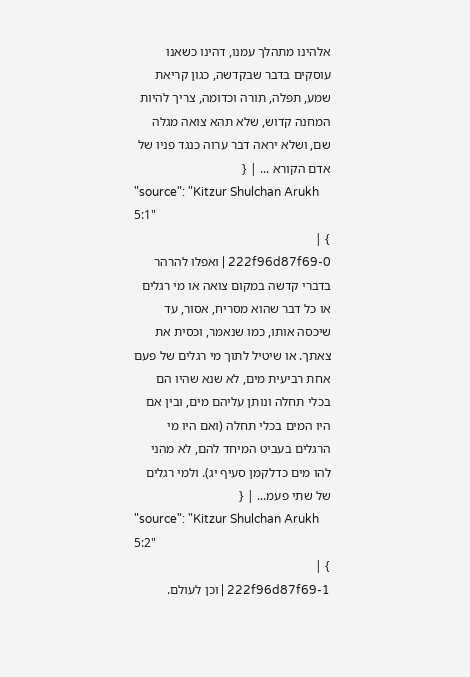אלהינו מתהלך עמנו, דהינו כשאנו עוסקים בדבר שבקדשה, כגון קריאת שמע, תפלה, תורה וכדומה, צריך להיות המחנה קדוש, שלא תהא צואה מגלה שם, ושלא יראה דבר ערוה כנגד פניו של אדם הקורא ... | {
"source": "Kitzur Shulchan Arukh 5:1"
} |
222f96d87f69-0 | ואפלו להרהר בדברי קדשה במקום צואה או מי רגלים או כל דבר שהוא מסריח, אסור, עד שיכסה אותו, כמו שנאמר, וכסית את צאתך. או שיטיל לתוך מי רגלים של פעם אחת רביעית מים, לא שנא שהיו הם בכלי תחלה ונותן עליהם מים, ובין אם היו המים בכלי תחלה (ואם היו מי הרגלים בעביט המיחד להם, לא מהני להו מים כדלקמן סעיף יג). ולמי רגלים של שתי פעמ... | {
"source": "Kitzur Shulchan Arukh 5:2"
} |
222f96d87f69-1 | וכן לעולם.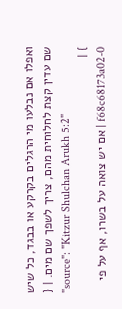ואפלו אם נבלעו מי הרגלים בקרקע או בבגד, כל שיש שם עדין קצת לחלוחית מהם, צריך לשפך שם מים. | {
"source": "Kitzur Shulchan Arukh 5:2"
} |
f68c68173a02-0 | אם יש צואה על בשרו, אף על פי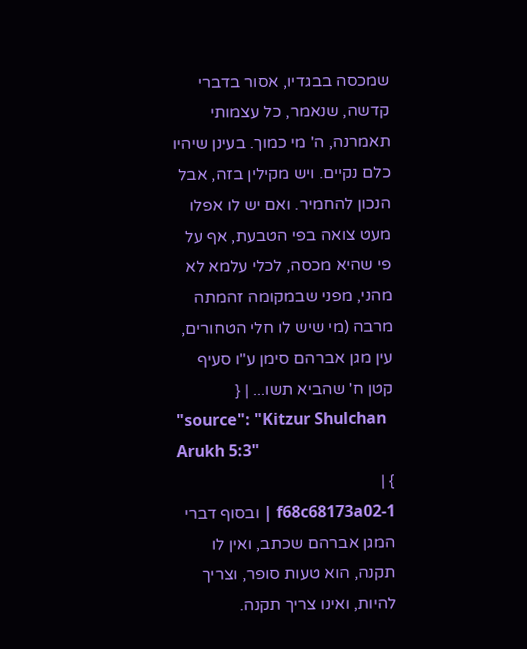שמכסה בבגדיו, אסור בדברי קדשה, שנאמר, כל עצמותי תאמרנה, ה' מי כמוך. בעינן שיהיו כלם נקיים. ויש מקילין בזה, אבל הנכון להחמיר. ואם יש לו אפלו מעט צואה בפי הטבעת, אף על פי שהיא מכסה, לכלי עלמא לא מהני, מפני שבמקומה זהמתה מרבה (מי שיש לו חלי הטחורים, עין מגן אברהם סימן ע"ו סעיף קטן ח' שהביא תשו... | {
"source": "Kitzur Shulchan Arukh 5:3"
} |
f68c68173a02-1 | ובסוף דברי המגן אברהם שכתב, ואין לו תקנה, הוא טעות סופר, וצריך להיות, ואינו צריך תקנה.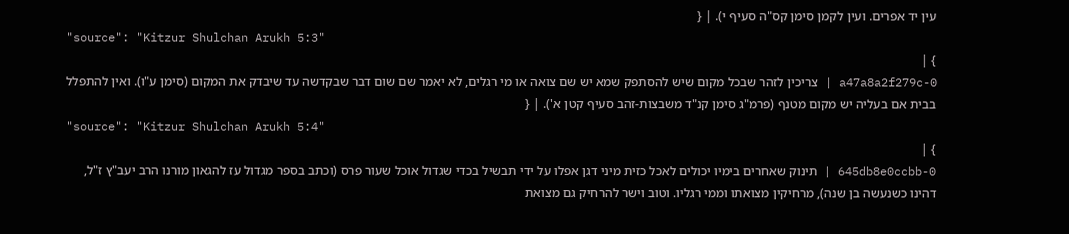עין יד אפרים. ועין לקמן סימן קס"ה סעיף י). | {
"source": "Kitzur Shulchan Arukh 5:3"
} |
a47a8a2f279c-0 | צריכין לזהר שבכל מקום שיש להסתפק שמא יש שם צואה או מי רגלים, לא יאמר שם שום דבר שבקדשה עד שיבדק את המקום (סימן ע"ו). ואין להתפלל בבית אם בעליה יש מקום מטנף (פרמ"ג סימן קנ"ד משבצות-זהב סעיף קטן א'). | {
"source": "Kitzur Shulchan Arukh 5:4"
} |
645db8e0ccbb-0 | תינוק שאחרים בימיו יכולים לאכל כזית מיני דגן אפלו על ידי תבשיל בכדי שגדול אוכל שעור פרס (וכתב בספר מגדול עז להגאון מורנו הרב יעב"ץ ז"ל, דהינו כשנעשה בן שנה), מרחיקין מצואתו וממי רגליו. וטוב וישר להרחיק גם מצואת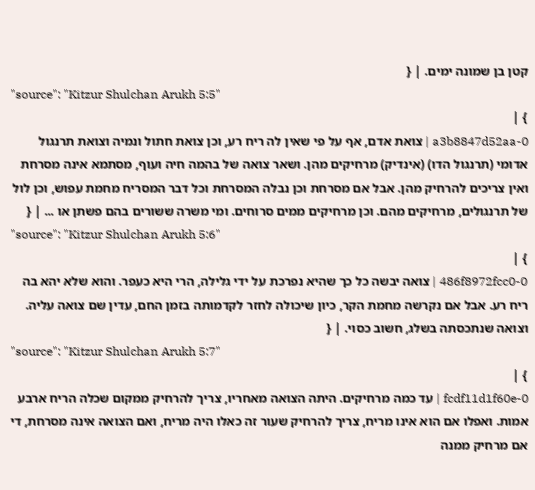קטן בן שמונה ימים. | {
"source": "Kitzur Shulchan Arukh 5:5"
} |
a3b8847d52aa-0 | צואת אדם, אף על פי שאין לה ריח רע, וכן צואת חתול ונמיה וצואת תרנגול אדומי (תרנגול הדו) (אינדיק) מרחיקים מהן. ושאר צואה של בהמה חיה ועוף, מסתמא אינה מסרחת ואין צריכים להרחיק מהן. אבל אם מסרחת וכן נבלה המסרחת וכל דבר המסריח מחמת עפוש, וכן לול של תרנגולים, מרחיקים מהם. וכן מרחיקים ממים סרוחים. ומי משרה ששורים בהם פשתן או ... | {
"source": "Kitzur Shulchan Arukh 5:6"
} |
486f8972fcc0-0 | צואה יבשה כל כך שהיא נפרכת על ידי גלילה, הרי היא כעפר. והוא שלא יהא בה ריח רע. אבל אם נקרשה מחמת הקר, כיון שיכולה לחזר לקדמותה בזמן החם, עדין שם צואה עליה. וצואה שנתכסתה בשלג, חשוב כסוי. | {
"source": "Kitzur Shulchan Arukh 5:7"
} |
fcdf11d1f60e-0 | עד כמה מרחיקים. היתה הצואה מאחריו, צריך להרחיק ממקום שכלה הריח ארבע אמות. ואפלו אם הוא אינו מריח, צריך להרחיק שעור זה כאלו היה מריח, ואם הצואה אינה מסרחת, די אם מרחיק ממנה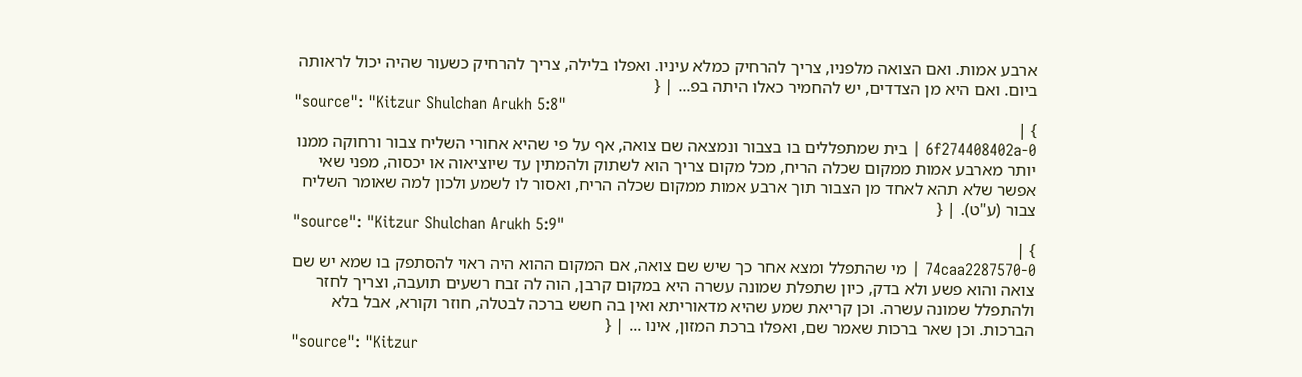ארבע אמות. ואם הצואה מלפניו, צריך להרחיק כמלא עיניו. ואפלו בלילה, צריך להרחיק כשעור שהיה יכול לראותה ביום. ואם היא מן הצדדים, יש להחמיר כאלו היתה בפ... | {
"source": "Kitzur Shulchan Arukh 5:8"
} |
6f274408402a-0 | בית שמתפללים בו בצבור ונמצאה שם צואה, אף על פי שהיא אחורי השליח צבור ורחוקה ממנו יותר מארבע אמות ממקום שכלה הריח, מכל מקום צריך הוא לשתוק ולהמתין עד שיוציאוה או יכסוה, מפני שאי אפשר שלא תהא לאחד מן הצבור תוך ארבע אמות ממקום שכלה הריח, ואסור לו לשמע ולכון למה שאומר השליח צבור (ע"ט). | {
"source": "Kitzur Shulchan Arukh 5:9"
} |
74caa2287570-0 | מי שהתפלל ומצא אחר כך שיש שם צואה, אם המקום ההוא היה ראוי להסתפק בו שמא יש שם צואה והוא פשע ולא בדק, כיון שתפלת שמונה עשרה היא במקום קרבן, הוה לה זבח רשעים תועבה, וצריך לחזר ולהתפלל שמונה עשרה. וכן קריאת שמע שהיא מדאוריתא ואין בה חשש ברכה לבטלה, חוזר וקורא, אבל בלא הברכות. וכן שאר ברכות שאמר שם, ואפלו ברכת המזון, אינו ... | {
"source": "Kitzur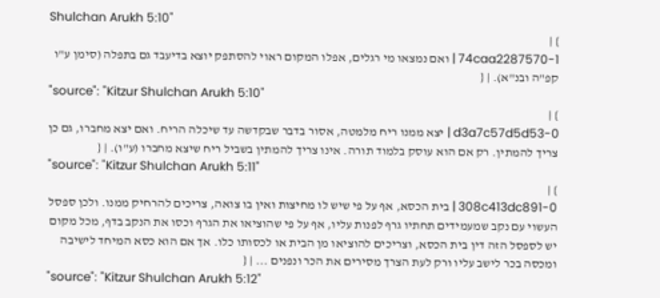Shulchan Arukh 5:10"
} |
74caa2287570-1 | ואם נמצאו מי רגלים, אפלו המקום ראוי להסתפק יוצא בדיעבד גם בתפלה (סימן ע"ו קפ"ה ובנ"א). | {
"source": "Kitzur Shulchan Arukh 5:10"
} |
d3a7c57d5d53-0 | יצא ממנו ריח מלמטה, אסור בדבר שבקדשה עד שיכלה הריח. ואם יצא מחברו, גם כן צריך להמתין. רק אם הוא עוסק בלמוד תורה. אינו צריך להמתין בשביל ריח שיצא מחברו (ע"ו). | {
"source": "Kitzur Shulchan Arukh 5:11"
} |
308c413dc891-0 | בית הכסא, אף על פי שיש לו מחיצות ואין בו צואה, צריכים להרחיק ממנו. ולכן ספסל העשוי עם נקב שמעמידים תחתיו גרף לפנות עליו, אף על פי שהוציאו את הגרף וכסו את הנקב בדף, מכל מקום יש לספסל הזה דין בית הכסא, וצריכים להוציאו מן הבית או לכסותו כלו. אך אם הוא כסא המיחד לישיבה ומכסה בכר לישב עליו ורק לעת הצרך מסירים את הכר ונפנים ... | {
"source": "Kitzur Shulchan Arukh 5:12"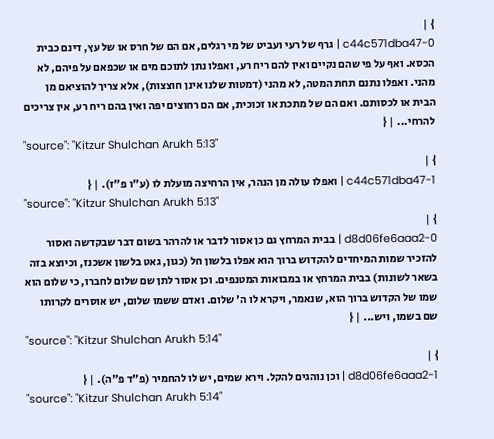} |
c44c571dba47-0 | גרף של רעי ועביט של מי רגלים, אם הם של חרס או של עץ, דינם כבית הכסא. ואף על פי שהם נקיים ואין להם ריח רע, ואפלו נתן לתוכם מים או שכפאם על פיהם, לא מהני. ואפלו נתנם תחת המטה, לא מהני (דמטות שלנו אינן חוצצות), אלא צריך להוציאם מן הבית או לכסותם. ואם הם של מתכת או זכוכית, אם הם רחוצים יפה ואין בהם ריח רע, אין צריכים להרחי... | {
"source": "Kitzur Shulchan Arukh 5:13"
} |
c44c571dba47-1 | ואפלו עולה מן הנהר, אין הרחיצה מועלת לו (ע"ו פ"ז). | {
"source": "Kitzur Shulchan Arukh 5:13"
} |
d8d06fe6aaa2-0 | בבית המרחץ גם כן אסור לדבר או להרהר בשום דבר שבקדשה ואסור להזכיר שמות המיחדים להקדוש ברוך הוא אפלו בלשון חל (כגון, גאט בלשון אשכנז, וכיוצא בזה בשאר לשונות) בבית המרחץ או במבואות המטנפים. וכן אסור לתן שם שלום לחברו, כי שלום הוא שמו של הקדוש ברוך הוא, שנאמר, ויקרא לו ה' שלום. ואדם ששמו שלום, יש אוסרים לקרותו שם בשמו, ויש... | {
"source": "Kitzur Shulchan Arukh 5:14"
} |
d8d06fe6aaa2-1 | וכן נוהגים להקל. וירא שמים, יש לו להחמיר (פ"ד פ"ה). | {
"source": "Kitzur Shulchan Arukh 5:14"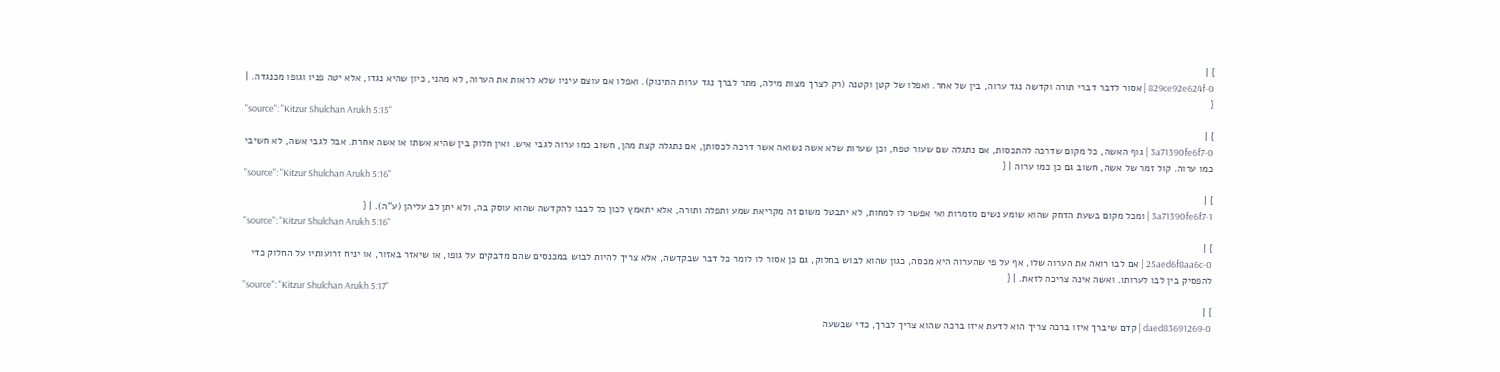} |
829ce92e624f-0 | אסור לדבר דברי תורה וקדשה נגד ערוה, בין של אחר. ואפלו של קטן וקטנה (רק לצרך מצות מילה, מתר לברך נגד ערות התינוק). ואפלו אם עוצם עיניו שלא לראות את הערוה, לא מהני, כיון שהיא נגדו, אלא יטה פניו וגופו מכנגדה. | {
"source": "Kitzur Shulchan Arukh 5:15"
} |
3a71390fe6f7-0 | גוף האשה, כל מקום שדרכה להתכסות, אם נתגלה שם שעור טפח, וכן שערות שלא אשה נשואה אשר דרכה לכסותן, אם נתגלה קצת מהן, חשוב כמו ערוה לגבי איש. ואין חלוק בין שהיא אשתו או אשה אחרת. אבל לגבי אשה, לא חשיבי כמו ערוה. קול זמר של אשה, חשוב גם כן כמו ערוה | {
"source": "Kitzur Shulchan Arukh 5:16"
} |
3a71390fe6f7-1 | ומכל מקום בשעת הדחק שהוא שומע נשים מזמרות ואי אפשר לו למחות, לא יתבטל משום זה מקריאת שמע ותפלה ותורה, אלא יתאמץ לכון כל לבבו להקדשה שהוא עוסק בה, ולא יתן לב עליהן (ע"ה). | {
"source": "Kitzur Shulchan Arukh 5:16"
} |
25aed6f8aa6c-0 | אם לבו רואה את הערוה שלו, אף על פי שהערוה היא מכסה, כגון שהוא לבוש בחלוק, גם כן אסור לו לומר כל דבר שבקדשה, אלא צריך להיות לבוש במכנסים שהם מדבקים על גופו, או שיאזר באזור, או יניח זרועותיו על החלוק כדי להפסיק בין לבו לערותו. ואשה אינה צריכה לזאת. | {
"source": "Kitzur Shulchan Arukh 5:17"
} |
daed83691269-0 | קדם שיברך איזו ברכה צריך הוא לדעת איזו ברכה שהוא צריך לברך, כדי שבשעה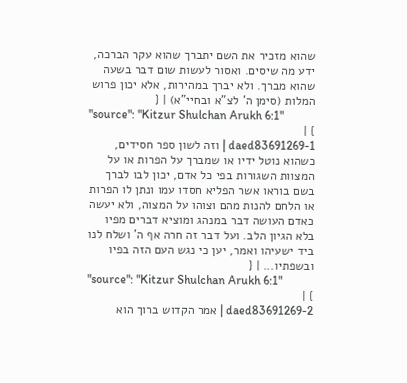שהוא מזכיר את השם יתברך שהוא עקר הברכה, ידע מה שיסים. ואסור לעשות שום דבר בשעה שהוא מברך. ולא יברך במהירות, אלא יכון פרוש המלות (סימן ה' לצ"א ובחיי"א) | {
"source": "Kitzur Shulchan Arukh 6:1"
} |
daed83691269-1 | וזה לשון ספר חסידים, כשהוא נוטל ידיו או שמברך על הפרות או על המצוות השגורות בפי כל אדם, יכון לבו לברך בשם בוראו אשר הפליא חסדו עמו ונתן לו הפרות או הלחם להנות מהם וצוהו על המצוה, ולא יעשה כאדם העושה דבר במנהג ומוציא דברים מפיו בלא הגיון הלב. ועל דבר זה חרה אף ה' ושלח לנו ביד ישעיהו ואמר, יען כי נגש העם הזה בפיו ובשפתיו... | {
"source": "Kitzur Shulchan Arukh 6:1"
} |
daed83691269-2 | אמר הקדוש ברוך הוא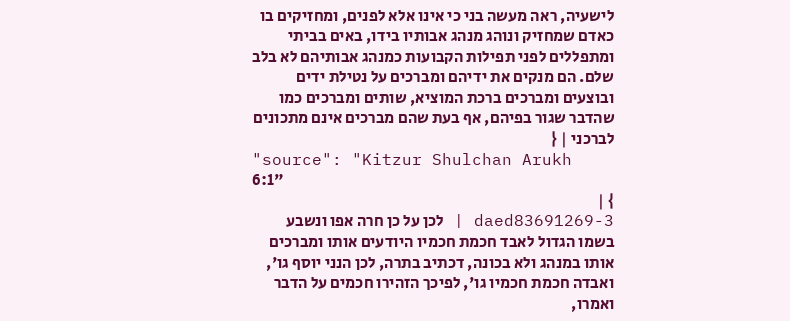לישעיה, ראה מעשה בני כי אינו אלא לפנים, ומחזיקים בו כאדם שמחזיק ונוהג מנהג אבותיו בידו, באים בביתי ומתפללים לפני תפילות הקבועות כמנהג אבותיהם לא בלב שלם. הם מנקים את ידיהם ומברכים על נטילת ידים ובוצעים ומברכים ברכת המוציא, שותים ומברכים כמו שהדבר שגור בפיהם, אף בעת שהם מברכים אינם מתכונים לברכני | {
"source": "Kitzur Shulchan Arukh 6:1"
} |
daed83691269-3 | לכן על כן חרה אפו ונשבע בשמו הגדול לאבד חכמת חכמיו היודעים אותו ומברכים אותו במנהג ולא בכונה, דכתיב בתרה, לכן הנני יוסף גו', ואבדה חכמת חכמיו גו', לפיכך הזהירו חכמים על הדבר ואמרו,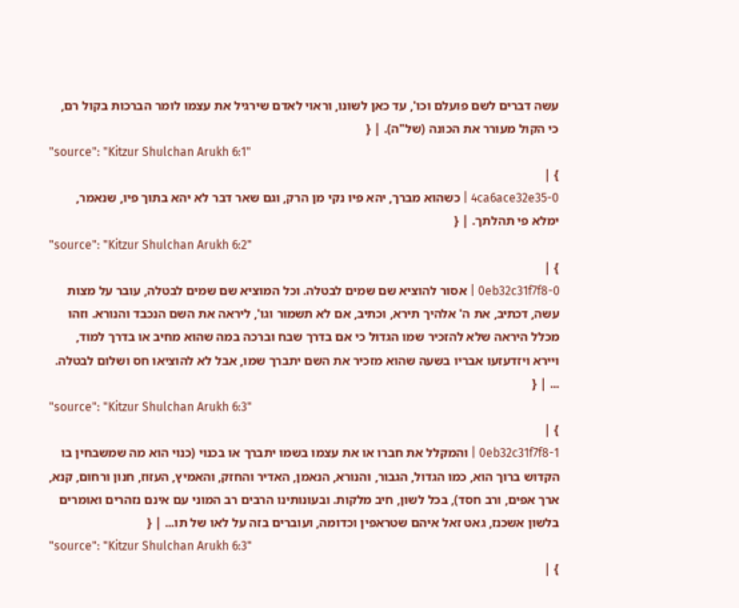עשה דברים לשם פועלם וכו', עד כאן לשונו, וראוי לאדם שירגיל את עצמו לומר הברכות בקול רם, כי הקול מעורר את הכונה (של"ה). | {
"source": "Kitzur Shulchan Arukh 6:1"
} |
4ca6ace32e35-0 | כשהוא מברך, יהא פיו נקי מן הרק, וגם שאר דבר לא יהא בתוך פיו, שנאמר, ימלא פי תהלתך. | {
"source": "Kitzur Shulchan Arukh 6:2"
} |
0eb32c31f7f8-0 | אסור להוציא שם שמים לבטלה. וכל המוציא שם שמים לבטלה, עובר על מצות עשה, דכתיב, את ה' אלהיך תירא, וכתיב, אם לא תשמור וגו', ליראה את השם הנכבד והנורא. וזהו מכלל היראה שלא להזכיר שמו הגדול כי אם בדרך שבח וברכה במה שהוא מחיב או בדרך למוד, ויירא ויזדעזעו אבריו בשעה שהוא מזכיר את השם יתברך שמו, אבל לא להוציאו חס ושלום לבטלה. ... | {
"source": "Kitzur Shulchan Arukh 6:3"
} |
0eb32c31f7f8-1 | והמקלל את חברו או את עצמו בשמו יתברך או בכנוי (כנוי הוא מה שמשבחין בו הקדוש ברוך הוא, כמו הגדול, הגבור, והנורא, הנאמן, האדיר והחזק, והאמיץ, העזוז, חנון ורחום, קנא, ארך אפים, ורב חסד), בכל לשון, חיב מלקות. ובעונותינו הרבים רב המוני עם אינם נזהרים ואומרים בלשון אשכנז, גאט זאל איהם שטראפין וכדומה, ועוברים בזה על לאו של תו... | {
"source": "Kitzur Shulchan Arukh 6:3"
} |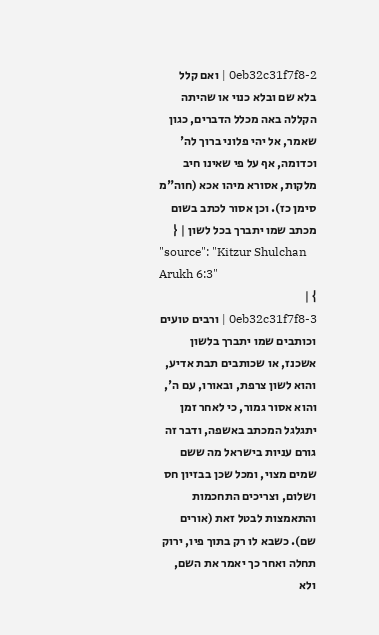0eb32c31f7f8-2 | ואם קלל בלא שם ובלא כנוי או שהיתה הקללה באה מכלל הדברים, כגון שאמר, אל יהי פלוני ברוך לה' וכדומה, אף על פי שאינו חיב מלקות, אסורא מיהו אכא (חוה"מ סימן כז). וכן אסור לכתב בשום מכתב שמו יתברך בכל לשון | {
"source": "Kitzur Shulchan Arukh 6:3"
} |
0eb32c31f7f8-3 | ורבים טועים וכותבים שמו יתברך בלשון אשכנז, או שכותבים תבת אדיע, והוא לשון צרפת, ובאורו, עם ה', והוא אסור גמור, כי לאחר זמן יתגלגל המכתב באשפה, ודבר זה גורם עניות בישראל מה ששם שמים מצוי, ומכל שכן בבזיון חס ושלום, וצריכים התחכמות והתאמצות לבטל זאת (אורים שם). כשבא לו רק בתוך פיו, ירוק תחלה ואחר כך יאמר את השם, ולא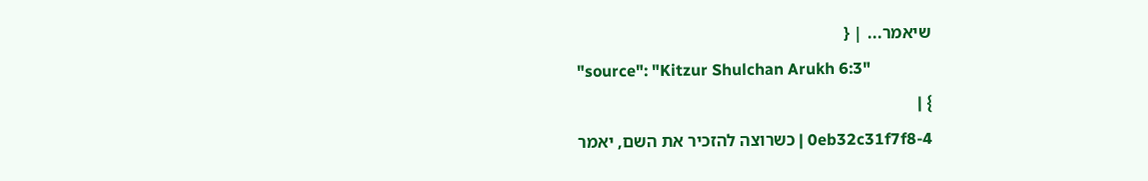שיאמר... | {
"source": "Kitzur Shulchan Arukh 6:3"
} |
0eb32c31f7f8-4 | כשרוצה להזכיר את השם, יאמר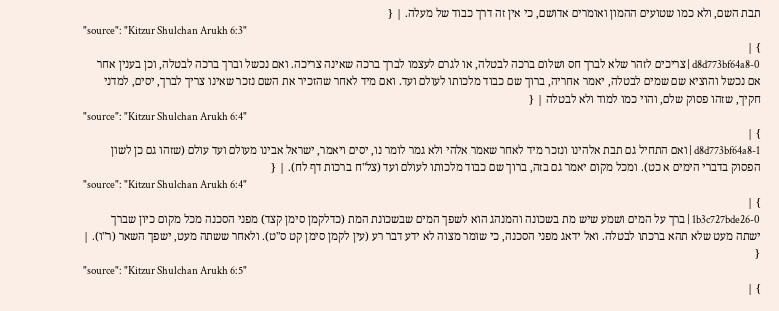תבת השם, ולא כמו שטועים ההמון ואומרים אדושם, כי אין זה דרך כבוד של מעלה. | {
"source": "Kitzur Shulchan Arukh 6:3"
} |
d8d773bf64a8-0 | צריכים לזהר שלא לברך חס ושלום ברכה לבטלה, או לגרם לעצמו לברך ברכה שאינה צריכה. ואם נכשל וברך ברכה לבטלה, וכן בענין אחר אם נכשל והוציא שם שמים לבטלה, יאמר אחריה, ברוך שם כבוד מלכותו לעולם ועד. ואם מיד לאחר שהזכיר את השם נזכר שאינו צריך לברך, יסים, למדני חקיך, שזהו פסוק שלם, והוי כמו למוד ולא לבטלה | {
"source": "Kitzur Shulchan Arukh 6:4"
} |
d8d773bf64a8-1 | ואם התחיל גם תבת אלהינו ונזכר מיד לאחר שאמר אלהי ולא גמר לומר נו, יסים ויאמר, ישראל אבינו מעולם ועד עולם (שזהו גם כן לשון הפסוק בדברי הימים א כט). ומכל מקום יאמר גם בזה, ברוך שם כבוד מלכותו לעולם ועד (צל"ח ברכות דף לח). | {
"source": "Kitzur Shulchan Arukh 6:4"
} |
1b3c727bde26-0 | ברך על המים ושמע שיש מת בשכונה והמנהג הוא לשפך המים שבשכונת המת (כדלקמן סימן קצד) מפני הסכנה מכל מקום כיון שברך ישתה מעט שלא תהא ברכתו לבטלה. ואל ידאג מפני הסכנה, כי שומר מצוה לא ידע דבר רע (עין לקמן סימן קט ס"ט). ולאחר ששתה מעט, ישפך השאר (ר"ו). | {
"source": "Kitzur Shulchan Arukh 6:5"
} |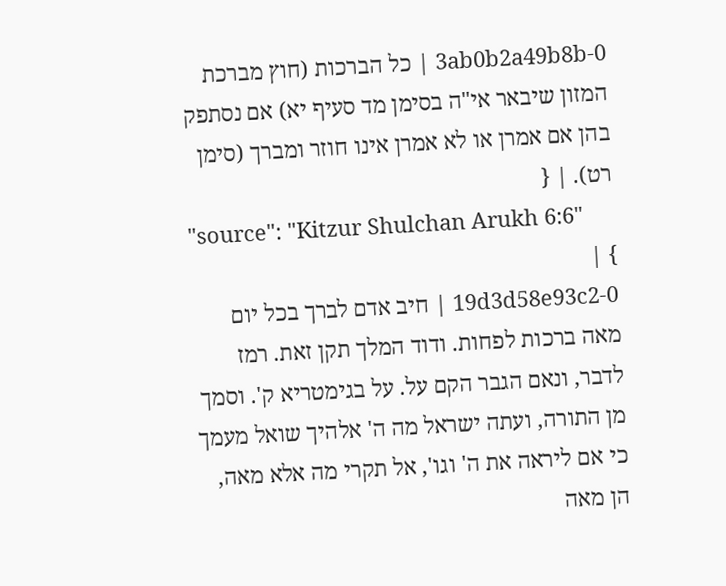3ab0b2a49b8b-0 | כל הברכות (חוץ מברכת המזון שיבאר אי"ה בסימן מד סעיף יא) אם נסתפק בהן אם אמרן או לא אמרן אינו חוזר ומברך (סימן רט). | {
"source": "Kitzur Shulchan Arukh 6:6"
} |
19d3d58e93c2-0 | חיב אדם לברך בכל יום מאה ברכות לפחות. ודוד המלך תקן זאת. רמז לדבר, ונאם הגבר הקם על. על בגימטריא ק'. וסמך מן התורה, ועתה ישראל מה ה' אלהיך שואל מעמך כי אם ליראה את ה' וגו', אל תקרי מה אלא מאה, הן מאה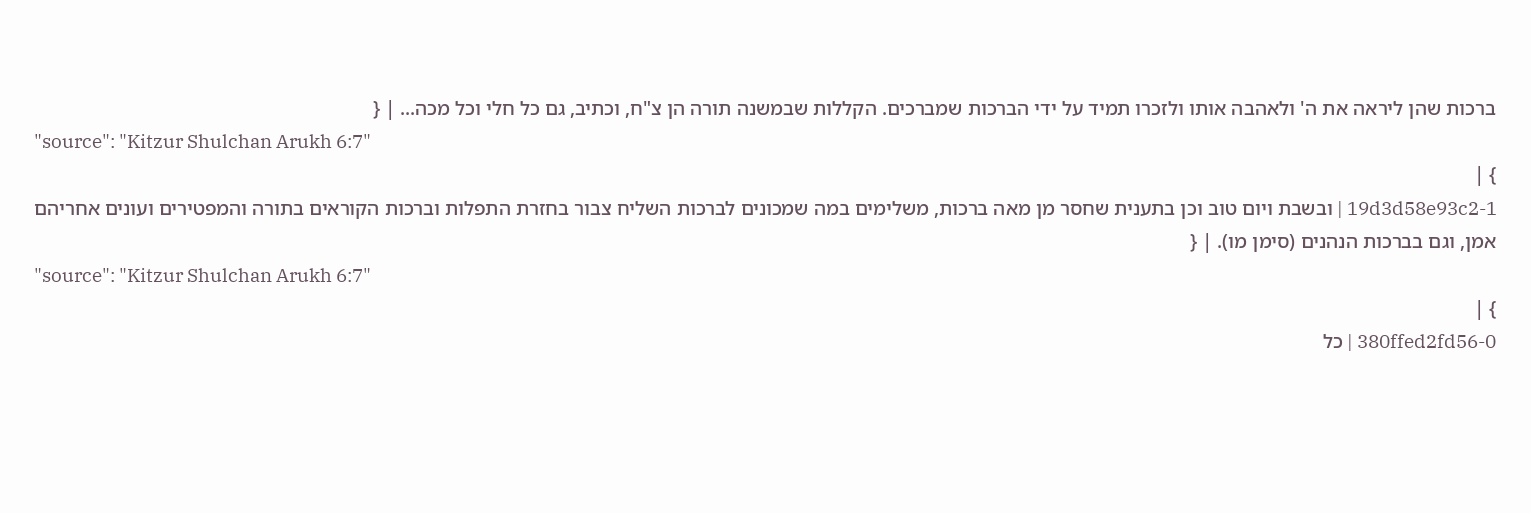ברכות שהן ליראה את ה' ולאהבה אותו ולזכרו תמיד על ידי הברכות שמברכים. הקללות שבמשנה תורה הן צ"ח, וכתיב, גם כל חלי וכל מכה... | {
"source": "Kitzur Shulchan Arukh 6:7"
} |
19d3d58e93c2-1 | ובשבת ויום טוב וכן בתענית שחסר מן מאה ברכות, משלימים במה שמכונים לברכות השליח צבור בחזרת התפלות וברכות הקוראים בתורה והמפטירים ועונים אחריהם אמן, וגם בברכות הנהנים (סימן מו). | {
"source": "Kitzur Shulchan Arukh 6:7"
} |
380ffed2fd56-0 | כל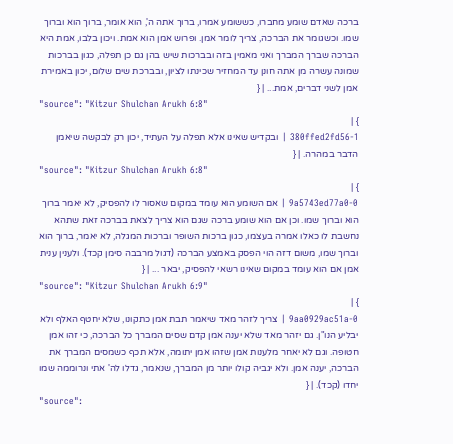ברכה שאדם שומע מחברו, כששומע אמרו, ברוך אתה ה', הוא אומר, ברוך הוא וברוך שמו. וכשגומר את הברכה, צריך לומר אמן. ופרוש אמן הוא אמת. ויכון בלבו, אמת היא הברכה שברך המברך ואני מאמין בזה ובברכות שיש בהן גם כן תפלה, כגון בברכות שמונה עשרה מן אתה חונן עד המחזיר שכינתו לציון, ובברכת שים שלום, יכון באמירת אמן לשני דברים, אמת... | {
"source": "Kitzur Shulchan Arukh 6:8"
} |
380ffed2fd56-1 | ובקדיש שאינו אלא תפלה על העתיד, יכון רק לבקשה שיאמן הדבר במהרה. | {
"source": "Kitzur Shulchan Arukh 6:8"
} |
9a5743ed77a0-0 | אם השומע הוא עומד במקום שאסור לו להפסיק, לא יאמר ברוך הוא וברוך שמו. וכן אם הוא שומע ברכה שגם הוא צריך לצאת בברכה זאת שתהא נחשבת לו כאלו אמרה בעצמו, כגון ברכות השופר וברכות המגלה, לא יאמר, ברוך הוא וברוך שמו, משום דזה הוי הפסק באמצע הברכה (דגול מרבבה סימן קכד). ולענין ענית אמן אם הוא עומד במקום שאינו רשאי להפסיק, יבאר ... | {
"source": "Kitzur Shulchan Arukh 6:9"
} |
9aa0929ac51a-0 | צריך לזהר מאד שיאמר תבת אמן כתקונו, שלא יחטף האלף ולא יבליע הנו"ן. גם יזהר מאד שלא יענה אמן קדם שסים המברך כל הברכה, כי זהו אמן חטופה. וגם לא יאחר מלענות אמן שזהו אמן יתומה, אלא תכף כשמסים המברך את הברכה, יענה אמן. ולא יגביה קולו יותר מן המברך, שנאמר, גדלו לה' אתי ונרוממה שמו יחדו (קכד). | {
"source":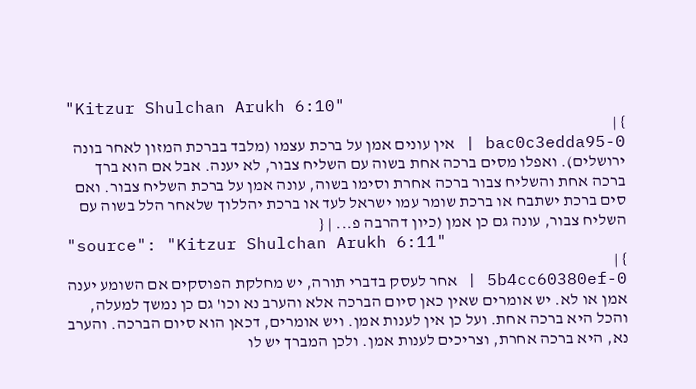"Kitzur Shulchan Arukh 6:10"
} |
bac0c3edda95-0 | אין עונים אמן על ברכת עצמו (מלבד בברכת המזון לאחר בונה ירושלים). ואפלו מסים ברכה אחת בשוה עם השליח צבור, לא יענה. אבל אם הוא ברך ברכה אחת והשליח צבור ברכה אחרת וסימו בשוה, עונה אמן על ברכת השליח צבור. ואם סים ברכת ישתבח או ברכת שומר עמו ישראל לעד או ברכת יהללוך שלאחר הלל בשוה עם השליח צבור, עונה גם כן אמן (כיון דהרבה פ... | {
"source": "Kitzur Shulchan Arukh 6:11"
} |
5b4cc60380ef-0 | אחר לעסק בדברי תורה, יש מחלקת הפוסקים אם השומע יענה אמן או לא. יש אומרים שאין כאן סיום הברכה אלא והערב נא וכו' גם כן נמשך למעלה, והכל היא ברכה אחת. ועל כן אין לענות אמן. ויש אומרים, דכאן הוא סיום הברכה. והערב נא, היא ברכה אחרת, וצריכים לענות אמן. ולכן המברך יש לו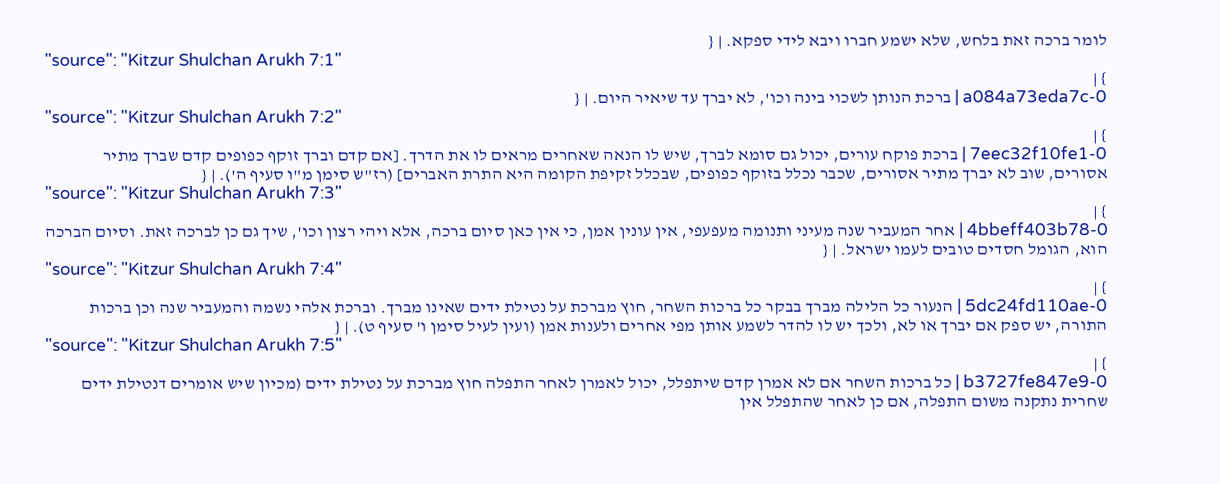לומר ברכה זאת בלחש, שלא ישמע חברו ויבא לידי ספקא. | {
"source": "Kitzur Shulchan Arukh 7:1"
} |
a084a73eda7c-0 | ברכת הנותן לשכוי בינה וכו', לא יברך עד שיאיר היום. | {
"source": "Kitzur Shulchan Arukh 7:2"
} |
7eec32f10fe1-0 | ברכת פוקח עורים, יכול גם סומא לברך, שיש לו הנאה שאחרים מראים לו את הדרך. [אם קדם וברך זוקף כפופים קדם שברך מתיר אסורים, שוב לא יברך מתיר אסורים, שכבר נכלל בזוקף כפופים, שבכלל זקיפת הקומה היא התרת האברים] (רז"ש סימן מ"ו סעיף ה'). | {
"source": "Kitzur Shulchan Arukh 7:3"
} |
4bbeff403b78-0 | אחר המעביר שנה מעיני ותנומה מעפעפי, אין עונין אמן, כי אין כאן סיום ברכה, אלא ויהי רצון וכו', שיך גם כן לברכה זאת. וסיום הברכה הוא, הגומל חסדים טובים לעמו ישראל. | {
"source": "Kitzur Shulchan Arukh 7:4"
} |
5dc24fd110ae-0 | הנעור כל הלילה מברך בבקר כל ברכות השחר, חוץ מברכת על נטילת ידים שאינו מברך. וברכת אלהי נשמה והמעביר שנה וכן ברכות התורה, יש ספק אם יברך או לא, ולכך יש לו להדר לשמע אותן מפי אחרים ולענות אמן (ועין לעיל סימן ו' סעיף ט). | {
"source": "Kitzur Shulchan Arukh 7:5"
} |
b3727fe847e9-0 | כל ברכות השחר אם לא אמרן קדם שיתפלל, יכול לאמרן לאחר התפלה חוץ מברכת על נטילת ידים (מכיון שיש אומרים דנטילת ידים שחרית נתקנה משום התפלה, אם כן לאחר שהתפלל אין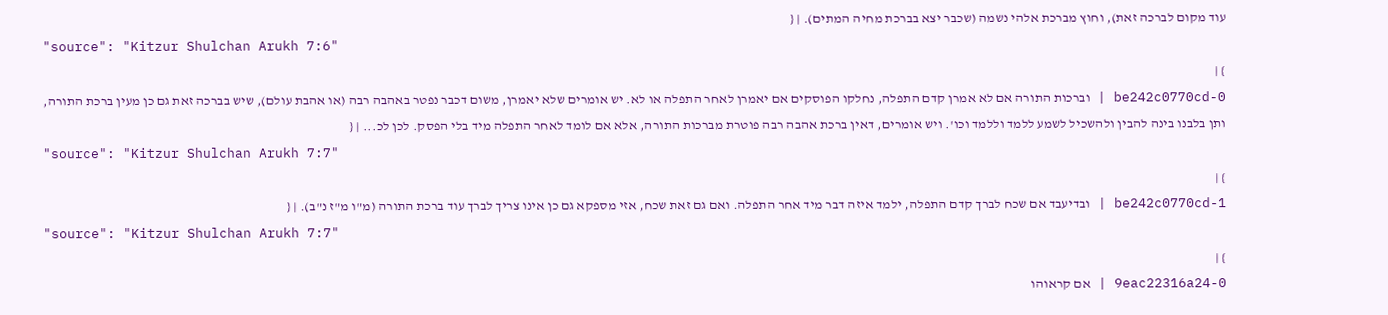עוד מקום לברכה זאת), וחוץ מברכת אלהי נשמה (שכבר יצא בברכת מחיה המתים). | {
"source": "Kitzur Shulchan Arukh 7:6"
} |
be242c0770cd-0 | וברכות התורה אם לא אמרן קדם התפלה, נחלקו הפוסקים אם יאמרן לאחר התפלה או לא. יש אומרים שלא יאמרן, משום דכבר נפטר באהבה רבה (או אהבת עולם), שיש בברכה זאת גם כן מעין ברכת התורה, ותן בלבנו בינה להבין ולהשכיל לשמע ללמד וללמד וכו'. ויש אומרים, דאין ברכת אהבה רבה פוטרת מברכות התורה, אלא אם לומד לאחר התפלה מיד בלי הפסק. לכן לכ... | {
"source": "Kitzur Shulchan Arukh 7:7"
} |
be242c0770cd-1 | ובדיעבד אם שכח לברך קדם התפלה, ילמד איזה דבר מיד אחר התפלה. ואם גם זאת שכח, אזי מספקא גם כן אינו צריך לברך עוד ברכת התורה (מ"ו מ"ז נ"ב). | {
"source": "Kitzur Shulchan Arukh 7:7"
} |
9eac22316a24-0 | אם קראוהו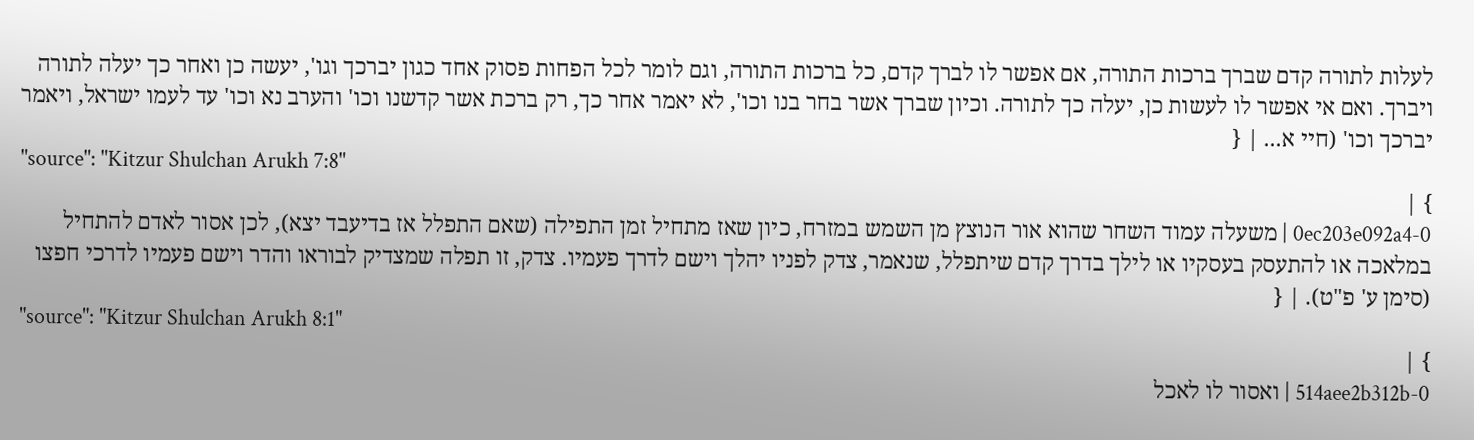לעלות לתורה קדם שברך ברכות התורה, אם אפשר לו לברך קדם, כל ברכות התורה, וגם לומר לכל הפחות פסוק אחד כגון יברכך וגו', יעשה כן ואחר כך יעלה לתורה ויברך. ואם אי אפשר לו לעשות כן, יעלה כך לתורה. וכיון שברך אשר בחר בנו וכו', לא יאמר אחר כך, רק ברכת אשר קדשנו וכו' והערב נא וכו' עד לעמו ישראל, ויאמר יברכך וכו' (חיי א... | {
"source": "Kitzur Shulchan Arukh 7:8"
} |
0ec203e092a4-0 | משעלה עמוד השחר שהוא אור הנוצץ מן השמש במזרח, כיון שאז מתחיל זמן התפילה (שאם התפלל אז בדיעבד יצא), לכן אסור לאדם להתחיל במלאכה או להתעסק בעסקיו או לילך בדרך קדם שיתפלל, שנאמר, צדק לפניו יהלך וישם לדרך פעמיו. צדק, זו תפלה שמצדיק לבוראו והדר וישם פעמיו לדרכי חפצו (סימן ע' פ"ט). | {
"source": "Kitzur Shulchan Arukh 8:1"
} |
514aee2b312b-0 | ואסור לו לאכל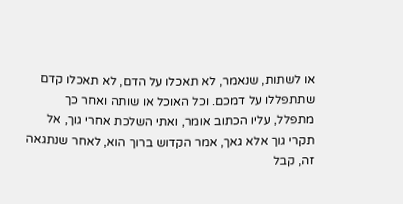או לשתות, שנאמר, לא תאכלו על הדם, לא תאכלו קדם שתתפללו על דמכם. וכל האוכל או שותה ואחר כך מתפלל, עליו הכתוב אומר, ואתי השלכת אחרי גוך, אל תקרי גוך אלא גאך, אמר הקדוש ברוך הוא, לאחר שנתגאה זה, קבל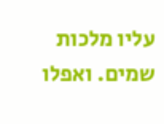עליו מלכות שמים. ואפלו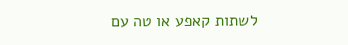לשתות קאפע או טה עם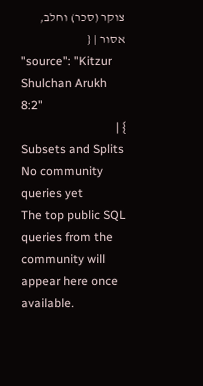צוקר (סכר) וחלב, אסור | {
"source": "Kitzur Shulchan Arukh 8:2"
} |
Subsets and Splits
No community queries yet
The top public SQL queries from the community will appear here once available.